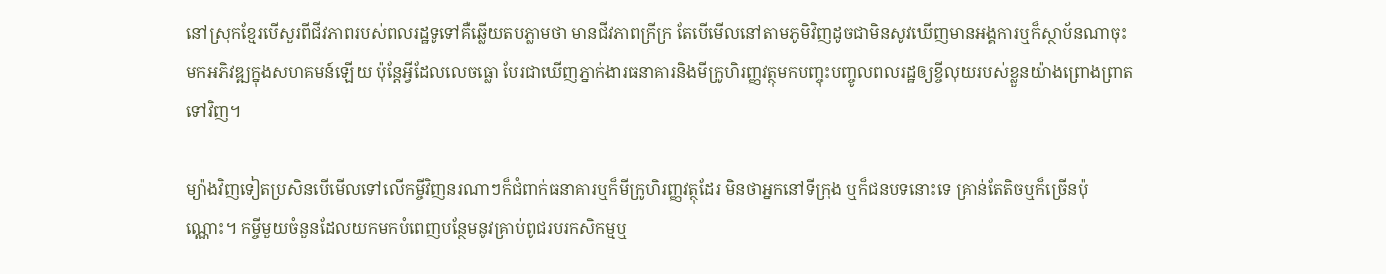នៅស្រុកខ្មែរបើសួរពីជីវភាពរបស់ពលរដ្ឋទូទៅគឺឆ្លើយតបភ្លាមថា មានជីវភាពក្រីក្រ តែបើមើលនៅតាមភូមិវិញដូចជាមិនសូវឃើញមានអង្គការឬក៏ស្ថាប័នណាចុះមកអភិវឌ្ឍក្នុងសហគមន៍ឡើយ ប៉ុន្តែអ្វីដែលលេចធ្លោ បែរជាឃើញភ្នាក់ងារធនាគារនិងមីក្រូហិរញ្ញវត្ថុមកបញ្ចុះបញ្ចូលពលរដ្ឋឲ្យខ្ចីលុយរបស់ខ្លួនយ៉ាងព្រោងព្រាតទៅវិញ។

ម្យ៉ាងវិញទៀតប្រសិនបើមើលទៅលើកម្ចីវិញនរណាៗក៏ជំពាក់ធនាគារឬក៏មីក្រូហិរញ្ញវត្ថុដែរ មិនថាអ្នកនៅទីក្រុង ឬក៏ជនបទនោះទេ គ្រាន់តែតិចឬក៏ច្រើនប៉ុណ្ណោះ។ កម្ចីមួយចំនួនដែលយកមកបំពេញបន្ថែមនូវគ្រាប់ពូជរបរកសិកម្មឬ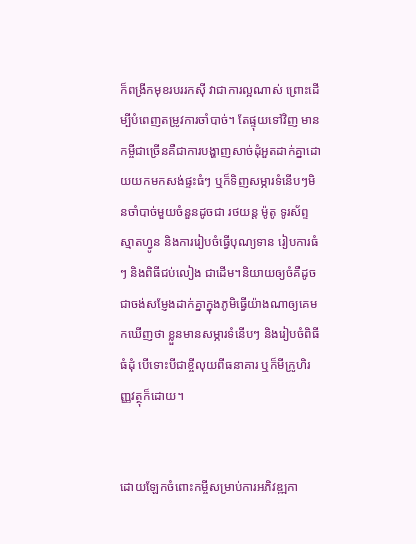ក៏ពង្រីកមុខរបររកស៊ី វាជាការល្អណាស់ ព្រោះដើម្បីបំពេញតម្រូវការចាំបាច់។ តែផ្ទុយទៅវិញ មានកម្ចីជាច្រើនគឺជាការបង្ហាញសាច់ដុំអួតដាក់គ្នាដោយយកមកសង់ផ្ទះធំៗ ឬក៏ទិញសម្ភារទំនើបៗមិនចាំបាច់មួយចំនួនដូចជា រថយន្ត ម៉ូតូ ទូរស័ព្ទស្មាតហ្វូន និងការរៀបចំធ្វើបុណ្យទាន រៀបការធំៗ និងពិធីជប់លៀង ជាដើម។និយាយឲ្យចំគឺដូចជាចង់សម្ញែងដាក់គ្នាក្នុងភូមិធ្វើយ៉ាងណាឲ្យគេមកឃើញថា ខ្លួនមានសម្ភារទំនើបៗ និងរៀបចំពិធីធំដុំ បើទោះបីជាខ្ចីលុយពីធនាគារ ឬក៏មីក្រូហិរញ្ញវត្ថុក៏ដោយ។


ដោយឡែកចំពោះកម្ចីសម្រាប់ការអភិវឌ្ឍកា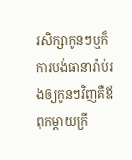រសិក្សាកូនៗឬក៏ការបង់ធានារ៉ាប់រងឲ្យកូនៗវិញគឺឪពុកម្តាយក្រី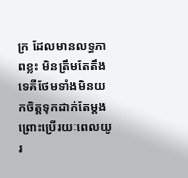ក្រ ដែលមានលទ្ធភាពខ្លះ មិនត្រឹមតែតឹងទេគឺថែមទាំងមិនយកចិត្តទុកដាក់តែម្តង ព្រោះប្រើរយៈពេលយូរ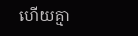ហើយគ្មា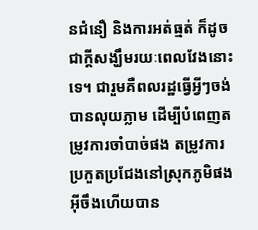នជំនឿ និងការអត់ធ្មត់ ក៏ដូចជាក្តីសង្ឃឹមរយៈពេលវែងនោះទេ។ ជារួមគឺពលរដ្ឋធ្វើអ្វីៗចង់បានលុយភ្លាម ដើម្បីបំពេញតម្រូវការចាំបាច់ផង តម្រូវការប្រកួតប្រជែងនៅស្រុកភូមិផង អ៊ីចឹងហើយបាន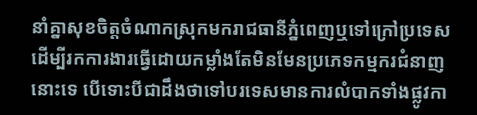នាំគ្នាសុខចិត្តចំណាកស្រុកមករាជធានីភ្នំពេញឬទៅក្រៅប្រទេសដើម្បីរកការងារធ្វើដោយកម្លាំងតែមិនមែនប្រភេទកម្មករជំនាញនោះទេ បើទោះបីជាដឹងថាទៅបរទេសមានការលំបាកទាំងផ្លូវកា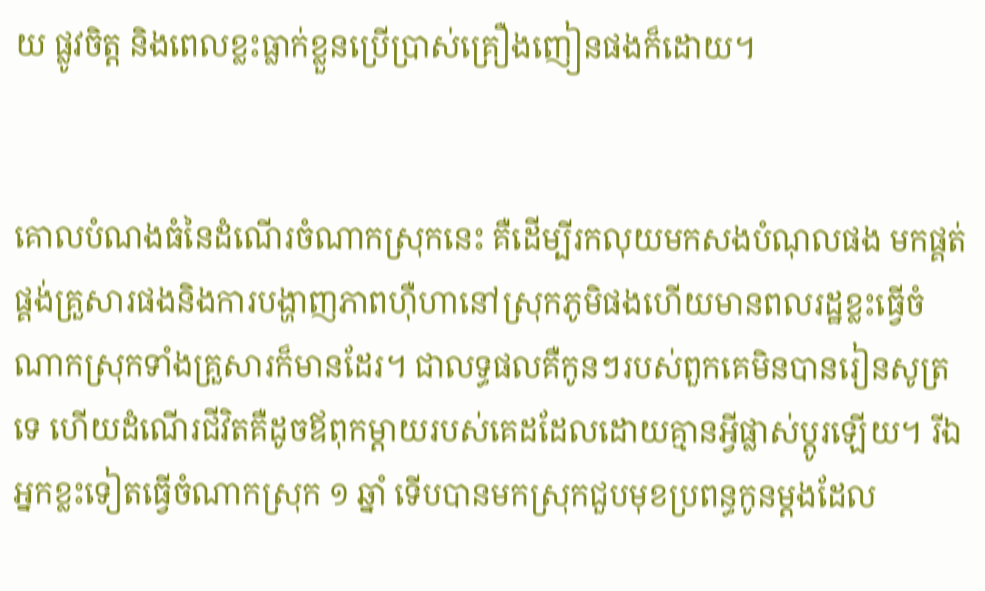យ ផ្លូវចិត្ត និងពេលខ្លះធ្លាក់ខ្លួនប្រើប្រាស់គ្រឿងញៀនផងក៏ដោយ។


គោលបំណងធំនៃដំណើរចំណាកស្រុកនេះ គឺដើម្បីរកលុយមកសងបំណុលផង មកផ្គត់ផ្គង់គ្រួសារផងនិងការបង្ហាញភាពហ៊ឺហានៅស្រុកភូមិផងហើយមានពលរដ្ឋខ្លះធ្វើចំណាកស្រុកទាំងគ្រួសារក៏មានដែរ។ ជាលទ្ធផលគឺកូនៗរបស់ពួកគេមិនបានរៀនសូត្រទេ ហើយដំណើរជីវិតគឺដូចឪពុកម្តាយរបស់គេដដែលដោយគ្មានអ្វីផ្លាស់ប្តូរឡើយ។ រីឯអ្នកខ្លះទៀតធ្វើចំណាកស្រុក ១ ឆ្នាំ ទើបបានមកស្រុកជួបមុខប្រពន្ធកូនម្តងដែល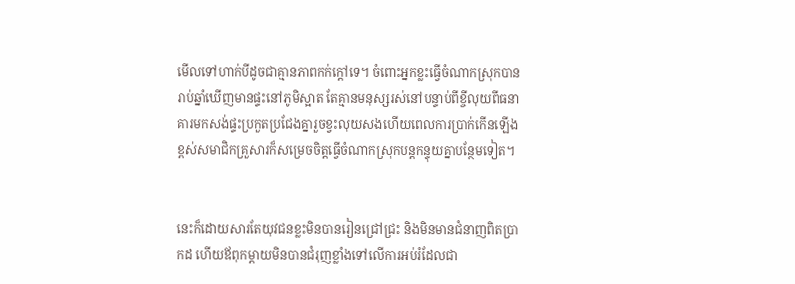មើលទៅហាក់បីដូចជាគ្មានភាពកក់ក្តៅទេ។ ចំពោះអ្នកខ្លះធ្វើចំណាកស្រុកបានរាប់ឆ្នាំឃើញមានផ្ទះនៅភូមិស្អាត តែគ្មានមនុស្សរស់នៅបន្ទាប់ពីខ្ចីលុយពីធនាគារមកសង់ផ្ទះប្រកួតប្រជែងគ្នារួចខ្វះលុយសងហើយពេលការប្រាក់កើនឡើងខ្ពស់សមាជិកគ្រួសារក៏សម្រេចចិត្តធ្វើចំណាកស្រុកបន្តកន្ទុយគ្នាបន្ថែមទៀត។


នេះក៏ដោយសារតែយុវជនខ្លះមិនបានរៀនជ្រៅជ្រះ និងមិនមានជំនាញពិតប្រាកដ ហើយឪពុកម្តាយមិនបានជំរុញខ្លាំងទៅលើការអប់រំដែលជា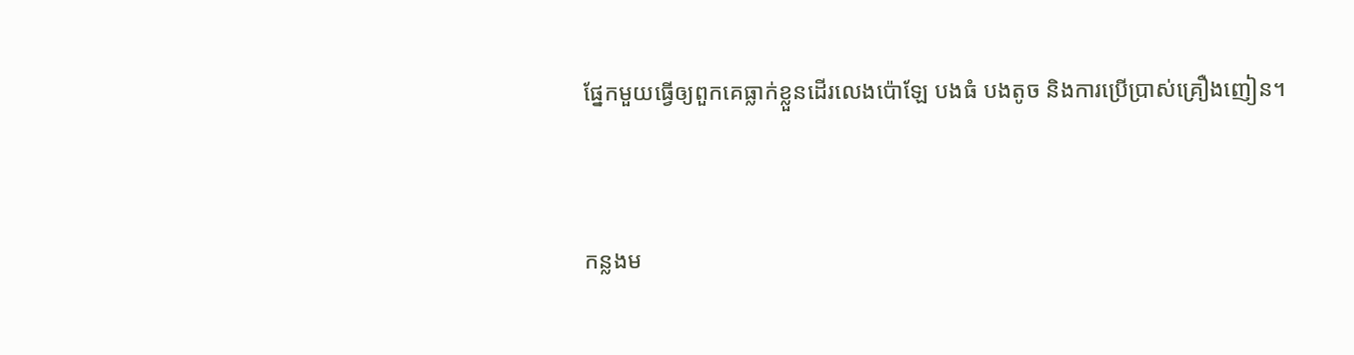ផ្នែកមួយធ្វើឲ្យពួកគេធ្លាក់ខ្លួនដើរលេងប៉ោឡែ បងធំ បងតូច និងការប្រើប្រាស់គ្រឿងញៀន។


កន្លងម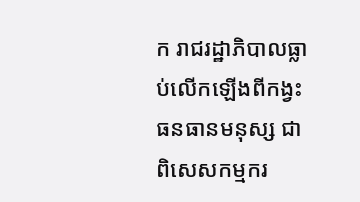ក រាជរដ្ឋាភិបាលធ្លាប់លើកឡើងពីកង្វះធនធានមនុស្ស ជាពិសេសកម្មករ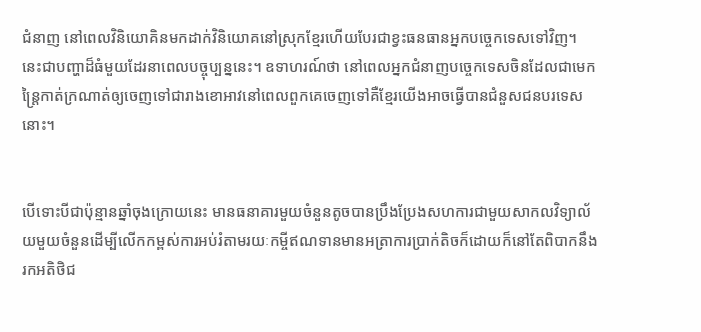ជំនាញ នៅពេលវិនិយោគិនមកដាក់វិនិយោគនៅស្រុកខ្មែរហើយបែរជាខ្វះធនធានអ្នកបច្ចេកទេសទៅវិញ។ នេះជាបញ្ហាដ៏ធំមួយដែរនាពេលបច្ចុប្បន្ននេះ។ ឧទាហរណ៍ថា នៅពេលអ្នកជំនាញបច្ចេកទេសចិនដែលជាមេកន្រៃ្តកាត់ក្រណាត់ឲ្យចេញទៅជារាងខោអាវនៅពេលពួកគេចេញទៅគឺខ្មែរយើងអាចធ្វើបានជំនួសជនបរទេសនោះ។


បើទោះបីជាប៉ុន្មានឆ្នាំចុងក្រោយនេះ មានធនាគារមួយចំនួនតូចបានប្រឹងប្រែងសហការជាមួយសាកលវិទ្យាល័យមួយចំនួនដើម្បីលើកកម្ពស់ការអប់រំតាមរយៈកម្ចីឥណទានមានអត្រាការប្រាក់តិចក៏ដោយក៏នៅតែពិបាកនឹងរកអតិថិជ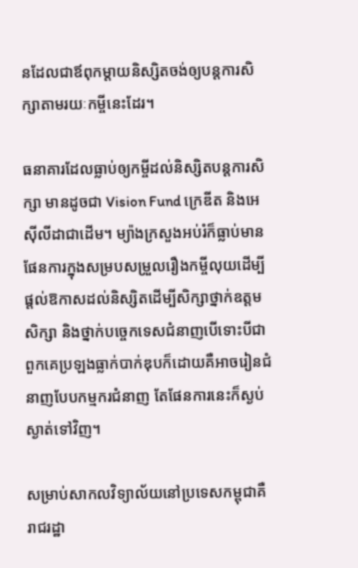នដែលជាឪពុកម្តាយនិស្សិតចង់ឲ្យបន្តការសិក្សាតាមរយៈកម្ចីនេះដែរ។

ធនាគារដែលធ្លាប់ឲ្យកម្ចីដល់និស្សិតបន្តការសិក្សា មានដូចជា Vision Fund ក្រេឌីត និងអេស៊ីលីដាជាដើម។ ម្យ៉ាងក្រសួងអប់រំក៏ធ្លាប់មានផែនការក្នុងសម្របសម្រួលរឿងកម្ចីលុយដើម្បីផ្តល់ឱកាសដល់និស្សិតដើម្បីសិក្សាថ្នាក់ឧត្តមសិក្សា និងថ្នាក់បច្ចេកទេសជំនាញបើទោះបីជាពួកគេប្រឡងធ្លាក់បាក់ឌុបក៏ដោយគឺអាចរៀនជំនាញបែបកម្មករជំនាញ តែផែនការនេះក៏ស្ងប់ស្ងាត់ទៅវិញ។

សម្រាប់សាកលវិទ្យាល័យនៅប្រទេសកម្ពុជាគឺរាជរដ្ឋា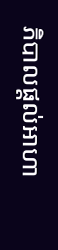ភិបាលផ្តល់អាហា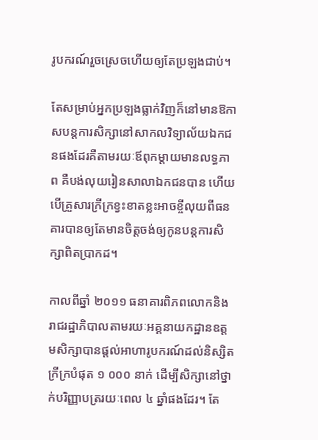រូបករណ៍រួចស្រេចហើយឲ្យតែប្រឡងជាប់។

តែសម្រាប់អ្នកប្រឡងធ្លាក់វិញក៏នៅមានឱកាសបន្តការសិក្សានៅសាកលវិទ្យាល័យឯកជនផងដែរគឺតាមរយៈឪពុកម្តាយមានលទ្ធភាព គឺបង់លុយរៀនសាលាឯកជនបាន ហើយបើគ្រួសារក្រីក្រខ្វះខាតខ្លះអាចខ្ចីលុយពីធនគារបានឲ្យតែមានចិត្តចង់ឲ្យកូនបន្តការសិក្សាពិតប្រាកដ។

កាលពីឆ្នាំ ២០១១ ធនាគារពិភពលោកនិងរាជរដ្ឋាភិបាលតាមរយៈអគ្គនាយកដ្ឋានឧត្តមសិក្សាបានផ្តល់អាហារូបករណ៍ដល់និស្សិតក្រីក្របំផុត ១ ០០០ នាក់ ដើម្បីសិក្សានៅថ្នាក់បរិញ្ញាបត្ររយៈពេល ៤ ឆ្នាំផងដែរ។ តែ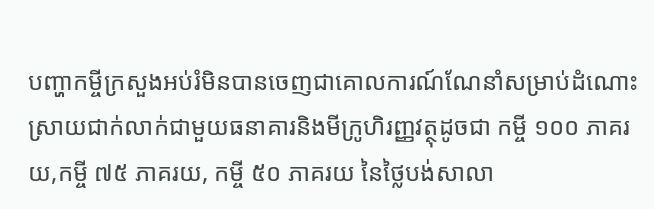បញ្ហាកម្ចីក្រសួងអប់រំមិនបានចេញជាគោលការណ៍ណែនាំសម្រាប់ដំណោះស្រាយជាក់លាក់ជាមួយធនាគារនិងមីក្រូហិរញ្ញវត្ថុដូចជា កម្ចី ១០០ ភាគរយ,កម្ចី ៧៥ ភាគរយ, កម្ចី ៥០ ភាគរយ នៃថ្លៃបង់សាលា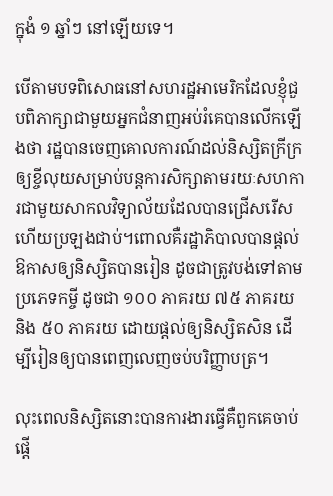ក្នុងំ ១ ឆ្នាំៗ នៅឡើយទេ។

បើតាមបទពិសោធនៅសហរដ្ឋអាមេរិកដែលខ្ញុំជួបពិភាក្សាជាមួយអ្នកជំនាញអប់រំគេបានលើកឡើងថា រដ្ឋបានចេញគោលការណ៍ដល់និស្សិតក្រីក្រឲ្យខ្ចីលុយសម្រាប់បន្តការសិក្សាតាមរយៈសហការជាមួយសាកលវិទ្យាល័យដែលបានជ្រើសរើសហើយប្រឡងជាប់។ពោលគឺរដ្ឋាភិបាលបានផ្តល់ឱកាសឲ្យនិស្សិតបានរៀន ដូចជាត្រូវបង់ទៅតាមប្រភេទកម្ចី ដូចជា ១០០ ភាគរយ ៧៥ ភាគរយ និង ៥០ ភាគរយ ដោយផ្តល់ឲ្យនិស្សិតសិន ដើម្បីរៀនឲ្យបានពេញលេញចប់បរិញ្ញាបត្រ។

លុះពេលនិស្សិតនោះបានការងារធ្វើគឺពួកគេចាប់ផ្តើ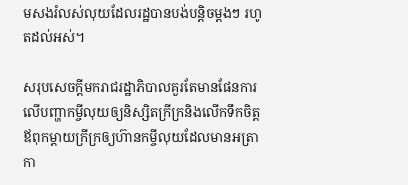មសងរំលស់លុយដែលរដ្ឋបានបង់បន្តិចម្តងៗ រហូតដល់អស់។

សរុបសេចក្ដីមករាជរដ្ឋាភិបាលគួរតែមានផែនការលើបញ្ហាកម្ចីលុយឲ្យនិស្សិតក្រីក្រនិងលើកទឹកចិត្តឪពុកម្តាយក្រីក្រឲ្យហ៊ានកម្ចីលុយដែលមានអត្រាកា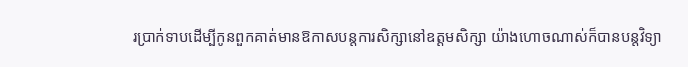រប្រាក់ទាបដើម្បីកូនពួកគាត់មានឱកាសបន្តការសិក្សានៅឧត្តមសិក្សា យ៉ាងហោចណាស់ក៏បានបន្តវិទ្យា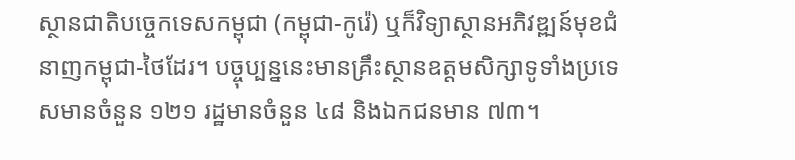ស្ថានជាតិបច្ចេកទេសកម្ពុជា (កម្ពុជា-កូរ៉េ) ឬក៏វិទ្យាស្ថានអភិវឌ្ឍន៍មុខជំនាញកម្ពុជា-ថៃដែរ។ បច្ចុប្បន្ននេះមានគ្រឹះស្ថានឧត្តមសិក្សាទូទាំងប្រទេសមានចំនួន ១២១ រដ្ឋមានចំនួន ៤៨ និងឯកជនមាន ៧៣។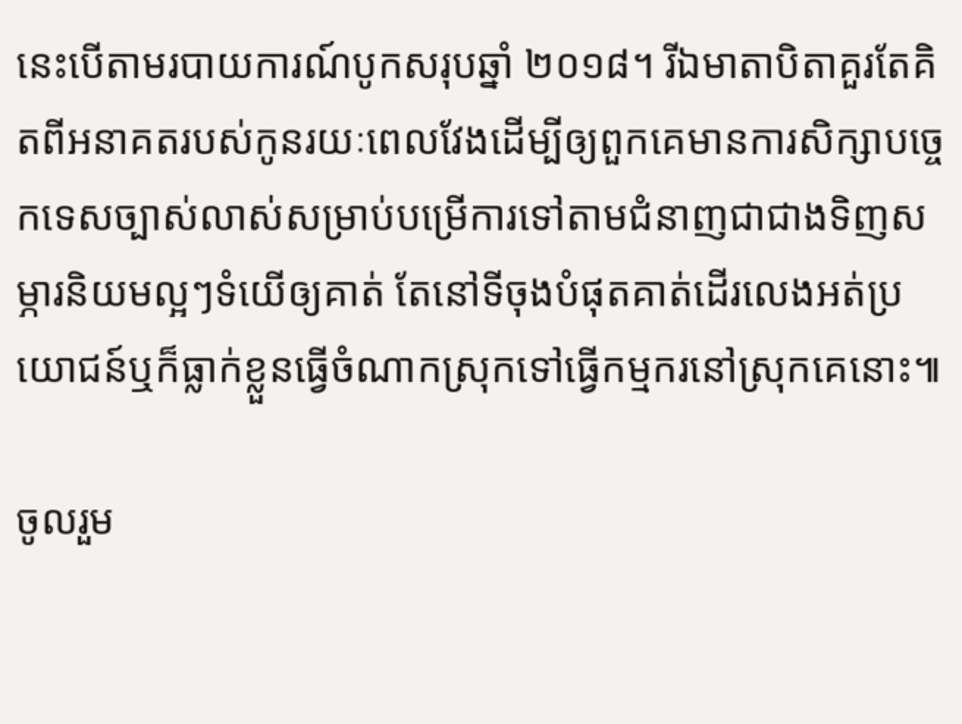នេះបើតាមរបាយការណ៍បូកសរុបឆ្នាំ ២០១៨។ រីឯមាតាបិតាគួរតែគិតពីអនាគតរបស់កូនរយៈពេលវែងដើម្បីឲ្យពួកគេមានការសិក្សាបច្ចេកទេសច្បាស់លាស់សម្រាប់បម្រើការទៅតាមជំនាញជាជាងទិញសម្ភារនិយមល្អៗទំយើឲ្យគាត់ តែនៅទីចុងបំផុតគាត់ដើរលេងអត់ប្រយោជន៍ឬក៏ធ្លាក់ខ្លួនធ្វើចំណាកស្រុកទៅធ្វើកម្មករនៅស្រុកគេនោះ៕

ចូលរួម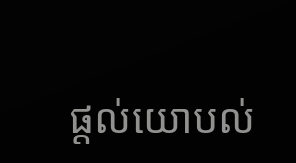ផ្តល់យោបល់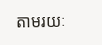តាមរយៈ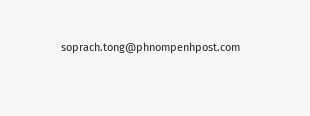soprach.tong@phnompenhpost.com